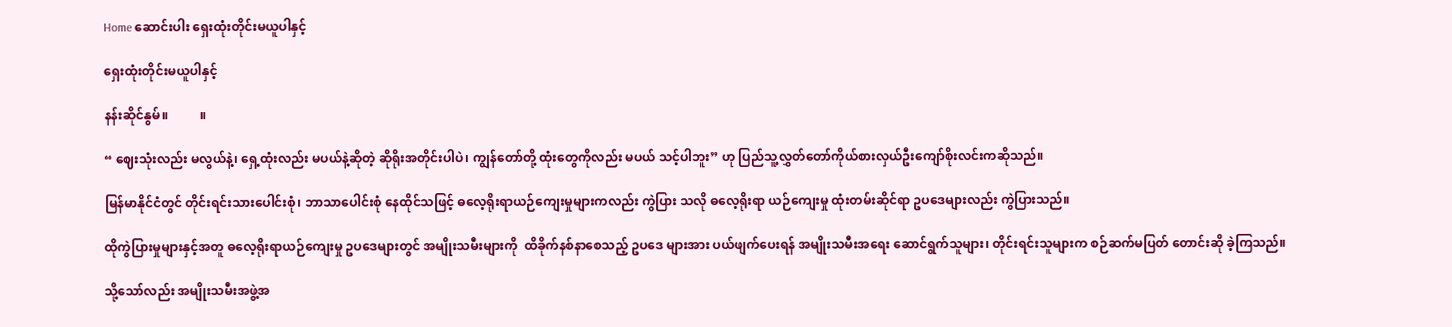Home ဆောင်းပါး ရှေးထုံးတိုင်းမယူပါနှင့်

ရှေးထုံးတိုင်းမယူပါနှင့်

နန်းဆိုင်နွမ်။          ။

“ ဈေးသုံးလည်း မလွယ်နဲ့၊ ရှေ့ထုံးလည်း မပယ်နဲ့ဆိုတဲ့ ဆိုရိုးအတိုင်းပါပဲ၊ ကျွန်တော်တို့ ထုံးတွေကိုလည်း မပယ် သင့်ပါဘူး” ဟု ပြည်သူ့လွှတ်တော်ကိုယ်စားလှယ်ဦးကျော်စိုးလင်းကဆိုသည်။

မြန်မာနိုင်ငံတွင် တိုင်းရင်းသားပေါင်းစုံ၊ ဘာသာပေါင်းစုံ နေထိုင်သဖြင့် ဓလေ့ရိုးရာယဉ်ကျေးမှုများကလည်း ကွဲပြား သလို ဓလေ့ရိုးရာ ယဉ်ကျေးမှု ထုံးတမ်းဆိုင်ရာ ဥပဒေများလည်း ကွဲပြားသည်။

ထိုကွဲပြားမှုများနှင့်အတူ ဓလေ့ရိုးရာယဉ်ကျေးမှု ဥပဒေများတွင် အမျိုးသမီးများကို  ထိခိုက်နစ်နာစေသည့် ဥပဒေ များအား ပယ်ဖျက်ပေးရန် အမျိုးသမီးအရေး ဆောင်ရွက်သူများ၊ တိုင်းရင်းသူများက စဉ်ဆက်မပြတ် တောင်းဆို ခဲ့ကြသည်။

သို့သော်လည်း အမျိုးသမီးအဖွဲ့အ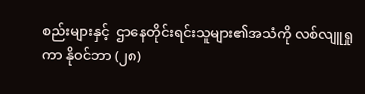စည်းများနှင့်  ဌာနေတိုင်းရင်းသူများ၏အသံကို လစ်လျူရှုကာ နိုဝင်ဘာ (၂၈)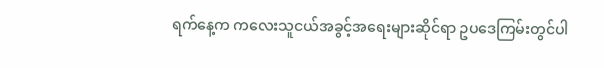ရက်နေ့က ကလေးသူငယ်အခွင့်အရေးများဆိုင်ရာ ဥပဒေကြမ်းတွင်ပါ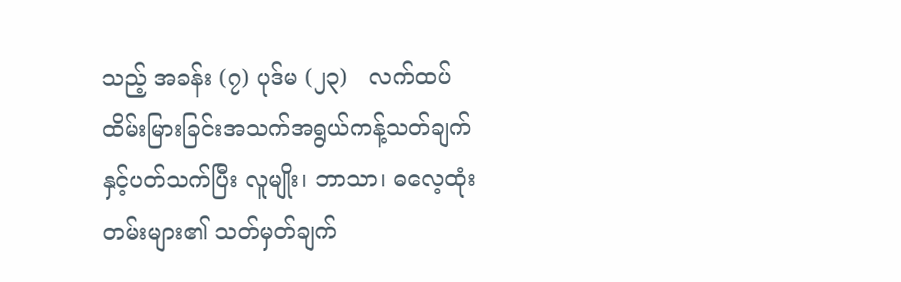သည့် အခန်း (၇) ပုဒ်မ (၂၃)   လက်ထပ် ထိမ်းမြားခြင်းအသက်အရွယ်ကန့်သတ်ချက်နှင့်ပတ်သက်ပြီး လူမျိုး၊ ဘာသာ၊ ဓလေ့ထုံးတမ်းများ၏ သတ်မှတ်ချက်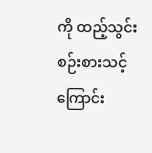ကို ထည့်သွင်းစဉ်းစားသင့်ကြောင်း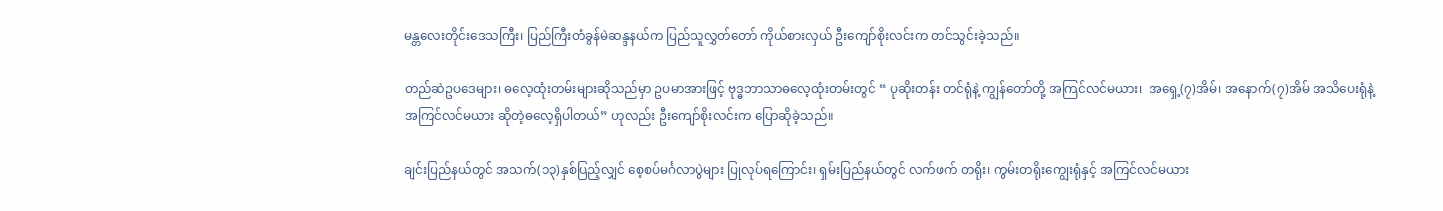မန္တလေးတိုင်းဒေသကြီး၊ ပြည်ကြီးတံခွန်မဲဆန္ဒနယ်က ပြည်သူလွှတ်တော် ကိုယ်စားလှယ် ဦးကျော်စိုးလင်းက တင်သွင်းခဲ့သည်။

တည်ဆဲဥပဒေများ၊ ဓလေ့ထုံးတမ်းများဆိုသည်မှာ ဥပမာအားဖြင့် ဗုဒ္ဓဘာသာဓလေ့ထုံးတမ်းတွင် “ ပုဆိုးတန်း တင်ရုံနဲ့ ကျွန်တော်တို့ အကြင်လင်မယား၊  အရှေ့(၇)အိမ်၊ အနောက်(၇)အိမ် အသိပေးရုံနဲ့ အကြင်လင်မယား ဆိုတဲ့ဓလေ့ရှိပါတယ်” ဟုလည်း ဦးကျော်စိုးလင်းက ပြောဆိုခဲ့သည်။

ချင်းပြည်နယ်တွင် အသက်(၁၃)နှစ်ပြည့်လျှင် စေ့စပ်မင်္ဂလာပွဲများ ပြုလုပ်ရကြောင်း၊ ရှမ်းပြည်နယ်တွင် လက်ဖက် တရိုး၊ ကွမ်းတရိုးကျွေးရုံနှင့် အကြင်လင်မယား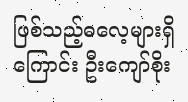ဖြစ်သည့်ဓလေ့များရှိကြောင်း ဦးကျော်စိုး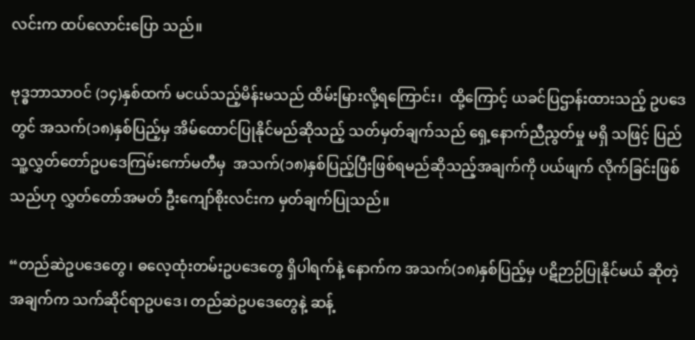လင်းက ထပ်လောင်းပြော သည်။

ဗုဒ္ဓဘာသာဝင် (၁၄)နှစ်ထက် မငယ်သည့်မိန်းမသည် ထိမ်းမြားလို့ရကြောင်း၊  ထို့ကြောင့် ယခင်ပြဌာန်းထားသည့် ဥပဒေတွင် အသက်(၁၈)နှစ်ပြည့်မှ အိမ်ထောင်ပြုနိုင်မည်ဆိုသည့် သတ်မှတ်ချက်သည် ရှေ့နောက်ညီညွတ်မှု မရှိ သဖြင့် ပြည်သူ့လွှတ်တော်ဥပဒေကြမ်းကော်မတီမှ  အသက်(၁၈)နှစ်ပြည့်ပြီးဖြစ်ရမည်ဆိုသည့်အချက်ကို ပယ်ဖျက် လိုက်ခြင်းဖြစ်သည်ဟု လွှတ်တော်အမတ် ဦးကျော်စိုးလင်းက မှတ်ချက်ပြုသည်။

“တည်ဆဲဥပဒေတွေ၊ ဓလေ့ထုံးတမ်းဥပဒေတွေ ရှိပါရက်နဲ့ နောက်က အသက်(၁၈)နှစ်ပြည့်မှ ပဋိဉာဉ်ပြုနိုင်မယ် ဆိုတဲ့အချက်က သက်ဆိုင်ရာဥပဒေ၊ တည်ဆဲဥပဒေတွေနဲ့ ဆန့်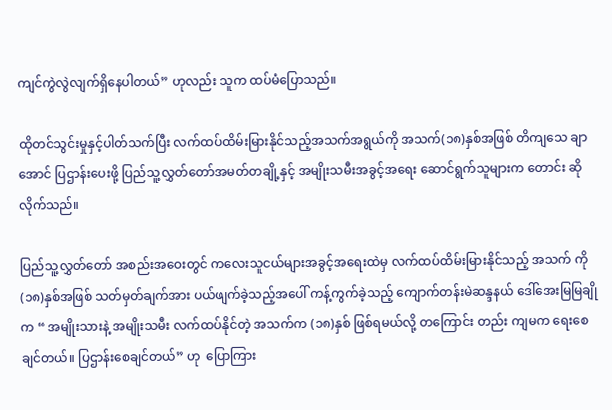ကျင်ကွဲလွဲလျက်ရှိနေပါတယ်” ဟုလည်း သူက ထပ်မံပြောသည်။

ထိုတင်သွင်းမှုနှင့်ပါတ်သက်ပြီး လက်ထပ်ထိမ်းမြားနိုင်သည့်အသက်အရွယ်ကို အသက်(၁၈)နှစ်အဖြစ် တိကျသေ ချာအောင် ပြဌာန်းပေးဖို့ ပြည်သူ့လွှတ်တော်အမတ်တချို့နှင့် အမျိုးသမီးအခွင့်အရေး ဆောင်ရွက်သူများက တောင်း ဆိုလိုက်သည်။

ပြည်သူ့လွှတ်တော် အစည်းအဝေးတွင် ကလေးသူငယ်များအခွင့်အရေးထဲမှ လက်ထပ်ထိမ်းမြားနိုင်သည့် အသက် ကို (၁၈)နှစ်အဖြစ် သတ်မှတ်ချက်အား ပယ်ဖျက်ခဲ့သည့်အပေါ် ကန့်ကွက်ခဲ့သည့် ကျောက်တန်းမဲဆန္ဒနယ် ဒေါ်အေးမြမြချိုက “ အမျိုးသားနဲ့ အမျိုးသမီး လက်ထပ်နိုင်တဲ့ အသက်က (၁၈)နှစ် ဖြစ်ရမယ်လို့ တကြောင်း တည်း ကျမက ရေးစေချင်တယ်။ ပြဌာန်းစေချင်တယ်” ဟု  ပြောကြား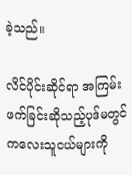ခဲ့သည်။

လိင်ပိုင်းဆိုင်ရာ အကြမ်းဖက်ခြင်းဆိုသည့်ပုဒ်မတွင် ကလေးသူငယ်များကို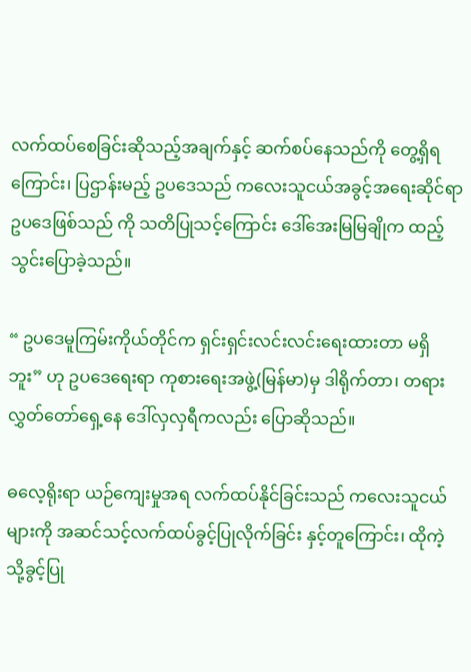လက်ထပ်စေခြင်းဆိုသည့်အချက်နှင့် ဆက်စပ်နေသည်ကို တွေ့ရှိရကြောင်း၊ ပြဌာန်းမည့် ဥပဒေသည် ကလေးသူငယ်အခွင့်အရေးဆိုင်ရာဥပဒေဖြစ်သည် ကို သတိပြုသင့်ကြောင်း ဒေါ်အေးမြမြချိုက ထည့်သွင်းပြောခဲ့သည်။

“ ဥပဒေမူကြမ်းကိုယ်တိုင်က ရှင်းရှင်းလင်းလင်းရေးထားတာ မရှိဘူး” ဟု ဥပဒေရေးရာ ကုစားရေးအဖွဲ့(မြန်မာ)မှ ဒါရိုက်တာ၊ တရားလွှတ်တော်ရှေ့နေ ဒေါ်လှလှရီကလည်း ပြောဆိုသည်။

ဓလေ့ရိုးရာ ယဉ်ကျေးမှုအရ လက်ထပ်နိုင်ခြင်းသည် ကလေးသူငယ်များကို အဆင်သင့်လက်ထပ်ခွင့်ပြုလိုက်ခြင်း နှင့်တူကြောင်း၊ ထိုကဲ့သို့ခွင့်ပြု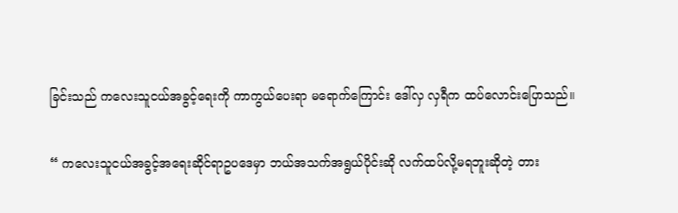ခြင်းသည် ကလေးသူငယ်အခွင့်ရေးကို ကာကွယ်ပေးရာ မရောက်ကြောင်း ဒေါ်လှ လှရီက ထပ်လောင်းပြောသည်။

“ ကလေးသူငယ်အခွင့်အရေးဆိုင်ရာဥပဒေမှာ ဘယ်အသက်အရွယ်ပိုင်းဆို လက်ထပ်လို့မရဘူးဆိုတဲ့ တား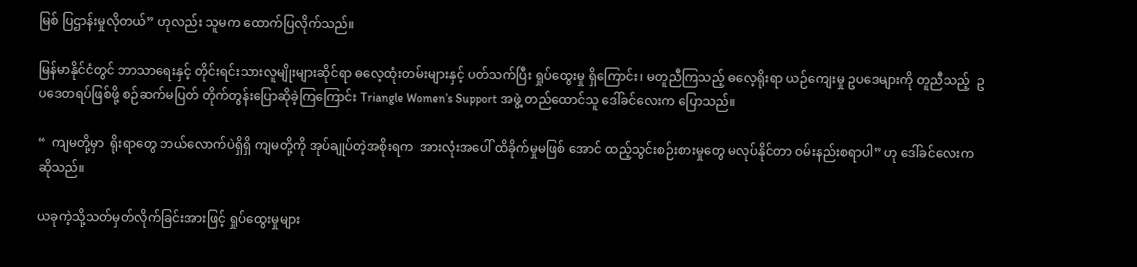မြစ် ပြဌာန်းမှုလိုတယ်” ဟုလည်း သူမက ထောက်ပြလိုက်သည်။

မြန်မာနိုင်ငံတွင် ဘာသာရေးနှင့် တိုင်းရင်းသားလူမျိုးများဆိုင်ရာ ဓလေ့ထုံးတမ်းများနှင့် ပတ်သက်ပြီး ရှုပ်ထွေးမှု ရှိကြောင်း၊ မတူညီကြသည့် ဓလေ့ရိုးရာ ယဉ်ကျေးမှု ဥပဒေများကို တူညီသည့်  ဥပဒေတရပ်ဖြစ်ဖို့ စဉ်ဆက်မပြတ် တိုက်တွန်းပြောဆိုခဲ့ကြကြောင်း Triangle Women’s Support အဖွဲ့ တည်ထောင်သူ ဒေါ်ခင်လေးက ပြောသည်။

“  ကျမတို့မှာ  ရိုးရာတွေ ဘယ်လောက်ပဲရှိရှိ ကျမတို့ကို အုပ်ချုပ်တဲ့အစိုးရက  အားလုံးအပေါ် ထိခိုက်မှုမဖြစ် အောင် ထည့်သွင်းစဉ်းစားမှုတွေ မလုပ်နိုင်တာ ဝမ်းနည်းစရာပါ” ဟု ဒေါ်ခင်လေးက ဆိုသည်။

ယခုကဲ့သို့သတ်မှတ်လိုက်ခြင်းအားဖြင့် ရှုပ်ထွေးမှုများ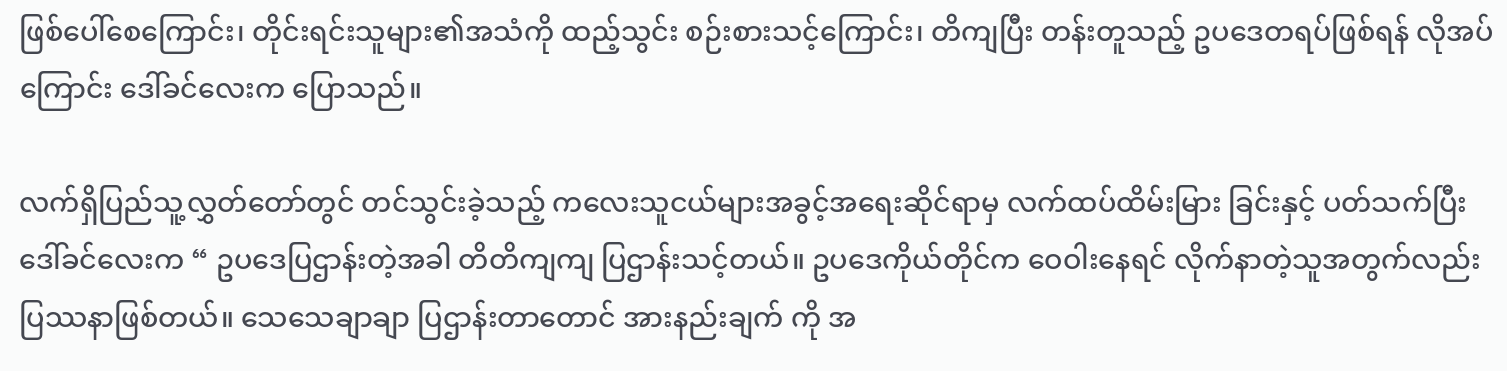ဖြစ်ပေါ်စေကြောင်း၊ တိုင်းရင်းသူများ၏အသံကို ထည့်သွင်း စဉ်းစားသင့်ကြောင်း၊ တိကျပြီး တန်းတူသည့် ဥပဒေတရပ်ဖြစ်ရန် လိုအပ်ကြောင်း ဒေါ်ခင်လေးက ပြောသည်။

လက်ရှိပြည်သူ့လွှတ်တော်တွင် တင်သွင်းခဲ့သည့် ကလေးသူငယ်များအခွင့်အရေးဆိုင်ရာမှ လက်ထပ်ထိမ်းမြား ခြင်းနှင့် ပတ်သက်ပြီး ဒေါ်ခင်လေးက “ ဥပဒေပြဌာန်းတဲ့အခါ တိတိကျကျ ပြဌာန်းသင့်တယ်။ ဥပဒေကိုယ်တိုင်က ဝေဝါးနေရင် လိုက်နာတဲ့သူအတွက်လည်း ပြဿနာဖြစ်တယ်။ သေသေချာချာ ပြဌာန်းတာတောင် အားနည်းချက် ကို အ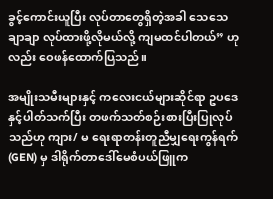ခွင့်ကောင်းယူပြီး လုပ်တာတွေရှိတဲ့အခါ သေသေချာချာ လုပ်ထားဖို့လိုမယ်လို့ ကျမထင်ပါတယ်” ဟုလည်း ဝေဖန်ထောက်ပြသည်။

အမျိုးသမီးများနှင့် ကလေးငယ်များဆိုင်ရာ ဥပဒေနှင့်ပါတ်သက်ပြီး တဖက်သတ်စဉ်းစားပြီးပြုလုပ်သည်ဟု ကျား/ မ ရေးရာတန်းတူညီမျှရေးကွန်ရက် (GEN) မှ ဒါရိုက်တာဒေါ်မေစံပယ်ဖြူက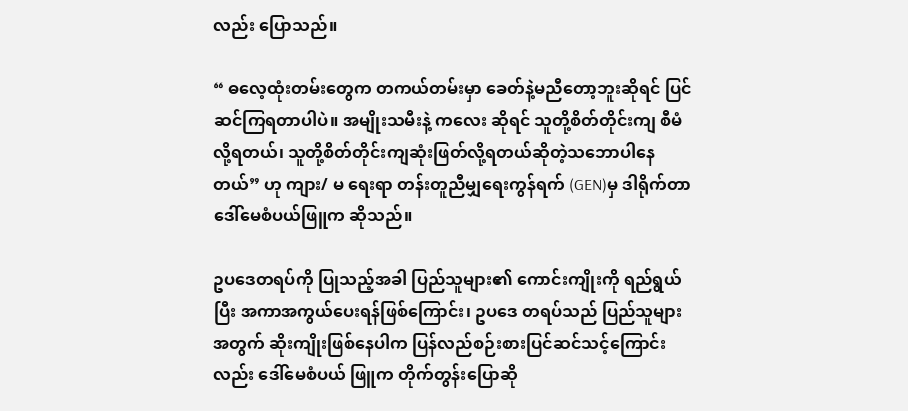လည်း ပြောသည်။

“ ဓလေ့ထုံးတမ်းတွေက တကယ်တမ်းမှာ ခေတ်နဲ့မညီတော့ဘူးဆိုရင် ပြင်ဆင်ကြရတာပါပဲ။ အမျိုးသမီးနဲ့ ကလေး ဆိုရင် သူတို့စိတ်တိုင်းကျ စီမံလို့ရတယ်၊ သူတို့စိတ်တိုင်းကျဆုံးဖြတ်လို့ရတယ်ဆိုတဲ့သဘောပါနေတယ်” ဟု ကျား/ မ ရေးရာ တန်းတူညီမျှရေးကွန်ရက် (GEN)မှ ဒါရိုက်တာ ဒေါ်မေစံပယ်ဖြူက ဆိုသည်။

ဥပဒေတရပ်ကို ပြုသည့်အခါ ပြည်သူများ၏ ကောင်းကျိုးကို ရည်ရွယ်ပြီး အကာအကွယ်ပေးရန်ဖြစ်ကြောင်း၊ ဥပဒေ တရပ်သည် ပြည်သူများအတွက် ဆိုးကျိုးဖြစ်နေပါက ပြန်လည်စဉ်းစားပြင်ဆင်သင့်ကြောင်းလည်း ဒေါ်မေစံပယ် ဖြူက တိုက်တွန်းပြောဆို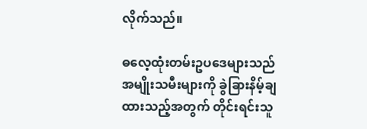လိုက်သည်။

ဓလေ့ထုံးတမ်းဥပဒေများသည် အမျိုးသမီးများကို ခွဲခြားနိမ့်ချထားသည့်အတွက် တိုင်းရင်းသူ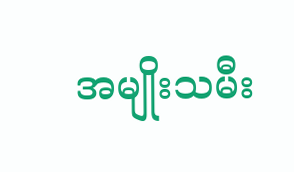အမျိုးသမီး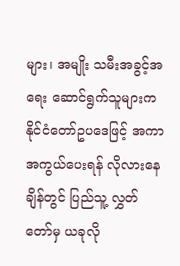များ၊ အမျိုး သမီးအခွင့်အရေး ဆောင်ရွက်သူများက နိုင်ငံတော်ဥပဒေဖြင့် အကာအကွယ်ပေးရန် လိုလားနေချိန်တွင် ပြည်သူ့ လွှတ်တော်မှ ယခုလို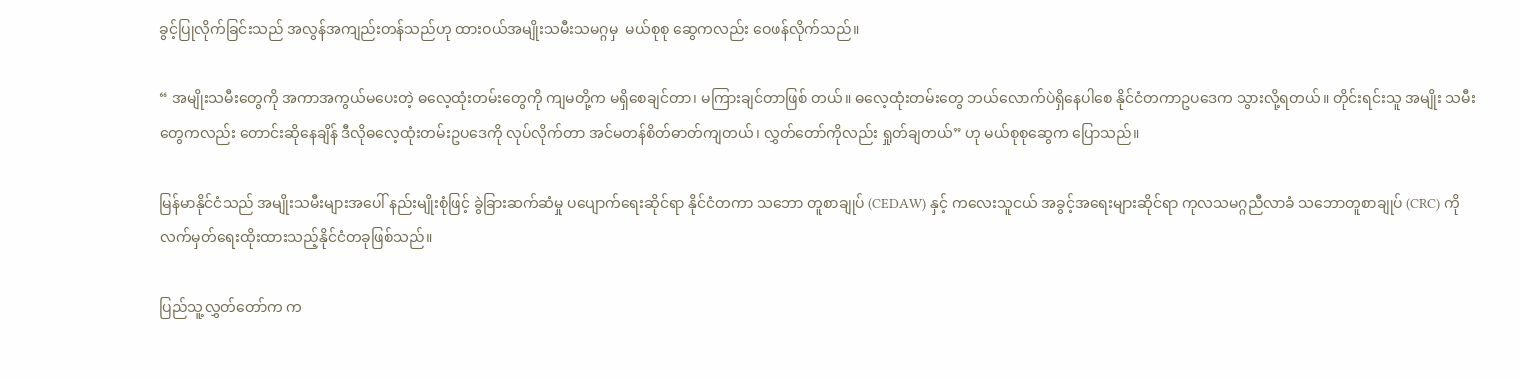ခွင့်ပြုလိုက်ခြင်းသည် အလွန်အကျည်းတန်သည်ဟု ထားဝယ်အမျိုးသမီးသမဂ္ဂမှ  မယ်စုစု ဆွေကလည်း ဝေဖန်လိုက်သည်။

“ အမျိုးသမီးတွေကို အကာအကွယ်မပေးတဲ့ ဓလေ့ထုံးတမ်းတွေကို ကျမတို့က မရှိစေချင်တာ၊ မကြားချင်တာဖြစ် တယ်။ ဓလေ့ထုံးတမ်းတွေ ဘယ်လောက်ပဲရှိနေပါစေ နိုင်ငံတကာဥပဒေက သွားလို့ရတယ်။ တိုင်းရင်းသူ အမျိုး သမီးတွေကလည်း တောင်းဆိုနေချိန် ဒီလိုဓလေ့ထုံးတမ်းဥပဒေကို လုပ်လိုက်တာ အင်မတန်စိတ်ဓာတ်ကျတယ်၊ လွှတ်တော်ကိုလည်း ရှုတ်ချတယ်” ဟု မယ်စုစုဆွေက ပြောသည်။

မြန်မာနိုင်ငံသည် အမျိုးသမီးများအပေါ် နည်းမျိုးစုံဖြင့် ခွဲခြားဆက်ဆံမှု ပပျောက်ရေးဆိုင်ရာ နိုင်ငံတကာ သဘော တူစာချုပ် (CEDAW) နှင့် ကလေးသူငယ် အခွင့်အရေးများဆိုင်ရာ ကုလသမဂ္ဂညီလာခံ သဘောတူစာချုပ် (CRC) ကို လက်မှတ်ရေးထိုးထားသည့်နိုင်ငံတခုဖြစ်သည်။

ပြည်သူ့လွှတ်တော်က က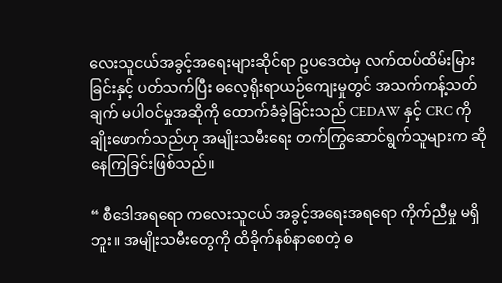လေးသူငယ်အခွင့်အရေးများဆိုင်ရာ ဥပဒေထဲမှ လက်ထပ်ထိမ်းမြားခြင်းနှင့် ပတ်သက်ပြီး ဓလေ့ရိုးရာယဉ်ကျေးမှုတွင် အသက်ကန့်သတ်ချက် မပါဝင်မှုအဆိုကို ထောက်ခံခဲ့ခြင်းသည် CEDAW နှင့် CRC ကို ချိုးဖောက်သည်ဟု အမျိုးသမီးရေး တက်ကြွဆောင်ရွက်သူများက ဆိုနေကြခြင်းဖြစ်သည်။

“ စီဒေါအရရော ကလေးသူငယ် အခွင့်အရေးအရရော ကိုက်ညီမှု မရှိဘူး။ အမျိုးသမီးတွေကို ထိခိုက်နစ်နာစေတဲ့ ဓ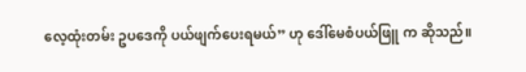လေ့ထုံးတမ်း ဥပဒေကို ပယ်ဖျက်ပေးရမယ်” ဟု ဒေါ်မေစံပယ်ဖြူ က ဆိုသည်။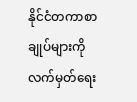နိုင်ငံတကာစာချုပ်များကို လက်မှတ်ရေး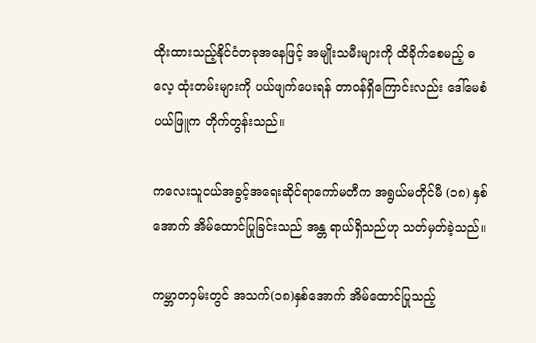ထိုးထားသည့်နိုင်ငံတခုအနေဖြင့် အမျိုးသမီးများကို ထိခိုက်စေမည့် ဓလေ့ ထုံးတမ်းများကို ပယ်ဖျက်ပေးရန် တာဝန်ရှိကြောင်းလည်း ဒေါ်မေစံပယ်ဖြူက တိုက်တွန်းသည်။

ကလေးသူငယ်အခွင့်အရေးဆိုင်ရာကော်မတီက အရွယ်မတိုင်မီ (၁၈) နှစ်အောက် အိမ်ထောင်ပြုခြင်းသည် အန္တ ရာယ်ရှိသည်ဟု သတ်မှတ်ခဲ့သည်။

ကမ္ဘာတဝှမ်းတွင် အသက်(၁၈)နှစ်အောက် အိမ်ထောင်ပြုသည့်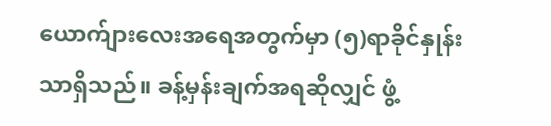ယောက်ျားလေးအရေအတွက်မှာ (၅)ရာခိုင်နှုန်း သာရှိသည်။ ခန့်မှန်းချက်အရဆိုလျှင် ဖွံ့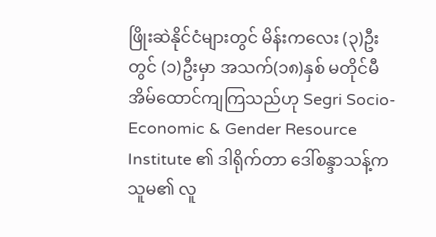ဖြိုးဆဲနိုင်ငံများတွင် မိန်းကလေး (၃)ဦးတွင် (၁)ဦးမှာ အသက်(၁၈)နှစ် မတိုင်မီ အိမ်ထောင်ကျကြသည်ဟု Segri Socio-Economic & Gender Resource Institute ၏ ဒါရိုက်တာ ဒေါ်စန္ဒာသန့်က သူမ၏ လူ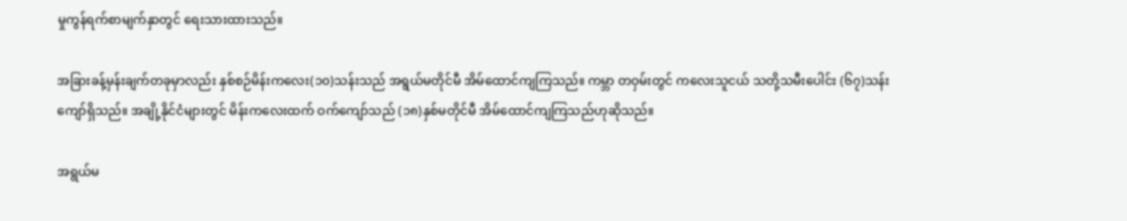မှုကွန်ရက်စာမျက်နှာတွင် ရေးသားထားသည်။

အခြားခန့်မှန်းချက်တခုမှာလည်း နှစ်စဉ်မိန်းကလေး(၁၀)သန်းသည် အရွယ်မတိုင်မီ အိမ်ထောင်ကျကြသည်။ ကမ္ဘာ တဝှမ်းတွင် ကလေးသူငယ် သတို့သမီးပေါင်း (၆၇)သန်းကျော်ရှိသည်။ အချို့နိုင်ငံများတွင် မိန်းကလေးထက် ဝက်ကျော်သည် (၁၈)နှစ်မတိုင်မီ အိမ်ထောင်ကျကြသည်ဟုဆိုသည်။

အရွယ်မ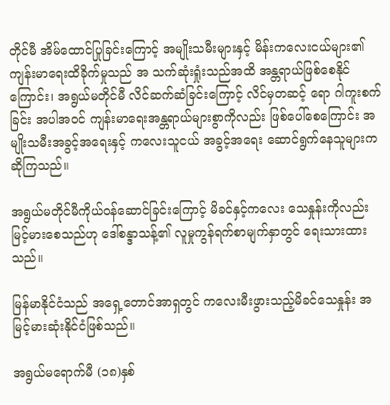တိုင်မီ အိမ်ထောင်ပြုခြင်းကြောင့် အမျိုးသမီးများနှင့် မိန်းကလေးငယ်များ၏ ကျန်းမာရေးထိခိုက်မှုသည် အ သက်ဆုံးရှုံးသည်အထိ အန္တရာယ်ဖြစ်စေနိုင်ကြောင်း၊ အရွယ်မတိုင်မီ လိင်ဆက်ဆံခြင်းကြောင့် လိင်မှတဆင့် ရော ဂါကူးစက်ခြင်း အပါအဝင် ကျန်းမာရေးအန္တရာယ်များစွာကိုလည်း ဖြစ်ပေါ်စေကြောင်း အမျိုးသမီးအခွင့်အရေးနှင့် ကလေးသူငယ် အခွင့်အရေး ဆောင်ရွက်နေသူများက ဆိုကြသည်။

အရွယ်မတိုင်မီကိုယ်ဝန်ဆောင်ခြင်းကြောင့် မိခင်နှင့်ကလေး သေနှုန်းကိုလည်း မြင့်မားစေသည်ဟု ဒေါ်စန္ဒာသန့်၏ လူမှုကွန်ရက်စာမျက်နှာတွင် ရေးသားထားသည်။

မြန်မာနိုင်ငံသည် အရှေ့တောင်အာရှတွင် ကလေးမီးဖွားသည့်မိခင်သေနှုန်း အမြင့်မားဆုံးနိုင်ငံဖြစ်သည်။

အရွယ်မရောက်မီ (၁၈)နှစ်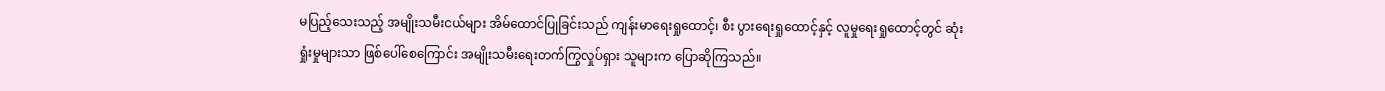မပြည့်သေးသည့် အမျိုးသမီးငယ်များ အိမ်ထောင်ပြုခြင်းသည် ကျန်းမာရေးရှုထောင့်၊ စီး ပွားရေးရှုထောင့်နှင့် လူမှုရေးရှုထောင့်တွင် ဆုံးရှုံးမှုများသာ ဖြစ်ပေါ်စေကြောင်း အမျိုးသမီးရေးတက်ကြွလှုပ်ရှား သူများက ပြောဆိုကြသည်။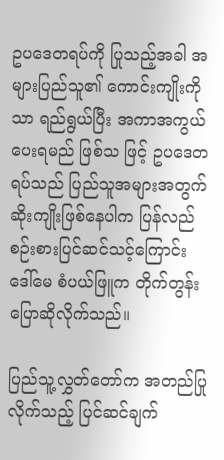ဥပဒေတရပ်ကို ပြုသည့်အခါ အများပြည်သူ၏ ကောင်းကျိုးကိုသာ ရည်ရွယ်ပြီး အကာအကွယ်ပေးရမည် ဖြစ်သ ဖြင့် ဥပဒေတရပ်သည် ပြည်သူအများအတွက် ဆိုးကျိုးဖြစ်နေပါက ပြန်လည်စဉ်းစားပြင်ဆင်သင့်ကြောင်း  ဒေါ်မေ စံပယ်ဖြူက တိုက်တွန်းပြောဆိုလိုက်သည်။

ပြည်သူ့လွှတ်တော်က အတည်ပြုလိုက်သည့် ပြင်ဆင်ချက်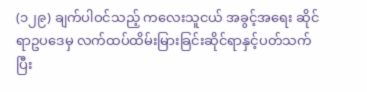(၁၂၉) ချက်ပါဝင်သည့် ကလေးသူငယ် အခွင့်အရေး ဆိုင်ရာဥပဒေမှ လက်ထပ်ထိမ်းမြားခြင်းဆိုင်ရာနှင့်ပတ်သက်ပြီး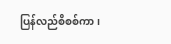ပြန်လည်စိစစ်ကာ၊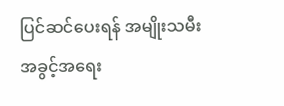ပြင်ဆင်ပေးရန် အမျိုးသမီး အခွင့်အရေး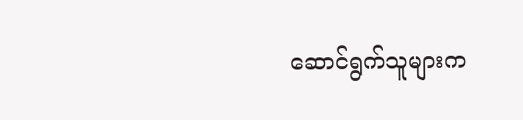ဆောင်ရွက်သူများက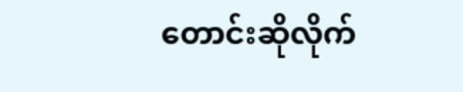တောင်းဆိုလိုက်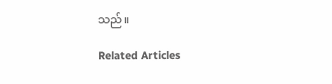သည်။

Related Articles